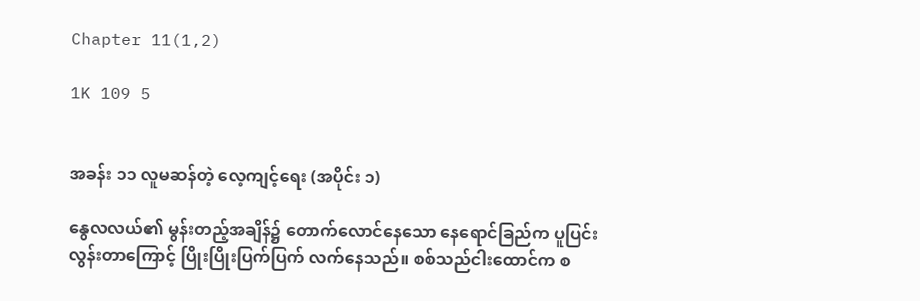Chapter 11(1,2)

1K 109 5


အခန်း ၁၁ လူမဆန်တဲ့ လေ့ကျင့်ရေး (အပိုင်း ၁)

နွေလလယ်၏ မွန်းတည့်အချိန်၌ တောက်လောင်နေသော နေရောင်ခြည်က ပူပြင်းလွန်းတာကြောင့် ပြိုးပြိုးပြက်ပြက် လက်နေသည်။ စစ်သည်ငါးထောင်က စ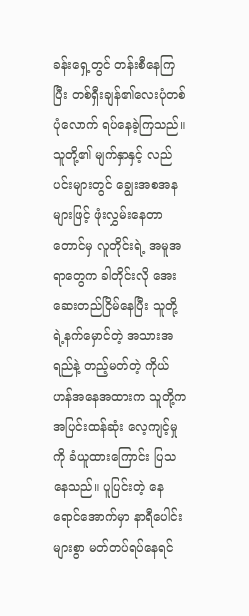ခန်းရှေ့တွင် တန်းစီနေကြပြီး တစ်ရှီးချန်၏လေးပုံတစ်ပုံလောက် ရပ်နေခဲ့ကြသည်။ သူတို့၏ မျက်နှာနှင့် လည်ပင်းများတွင် ချွေးအစအနများဖြင့် ဖုံးလွှမ်းနေတာတောင်မှ လူတိုင်းရဲ့ အမူအရာတွေက ခါတိုင်းလို အေးဆေးတည်ငြိမ်နေပြီး သူတို့ရဲ့နက်မှောင်တဲ့ အသားအရည်နဲ့ တည့်မတ်တဲ့ ကိုယ်ဟန်အနေအထားက သူတို့က အပြင်းထန်ဆုံး လေ့ကျင့်မှုကို ခံယူထားကြောင်း ပြသနေသည်။ ပူပြင်းတဲ့ နေရောင်အောက်မှာ နာရီပေါင်းများစွာ မတ်တပ်ရပ်နေရင်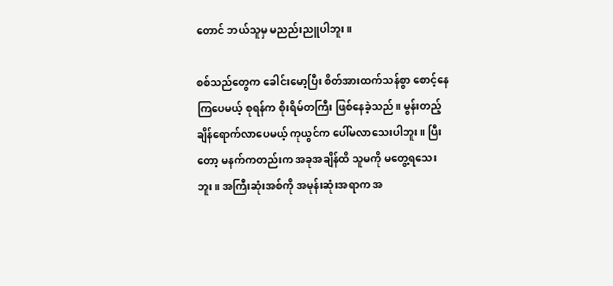တောင် ဘယ်သူမှ မညည်းညူပါဘူး။

စစ်သည်တွေက ခေါင်းမော့ပြီး စိတ်အားထက်သန်စွာ စောင့်နေကြပေမယ့် စုရန်က စိုးရိမ်တကြီး ဖြစ်နေခဲ့သည်။ မွန်းတည့်ချိန်ရောက်လာပေမယ့် ကုယွင်က ပေါ်မလာသေးပါဘူး။ ပြီးတော့ မနက်ကတည်းက အခုအချိန်ထိ သူမကို မတွေ့ရသေးဘူး။ အကြီးဆုံးအစ်ကို အမုန်းဆုံးအရာက အ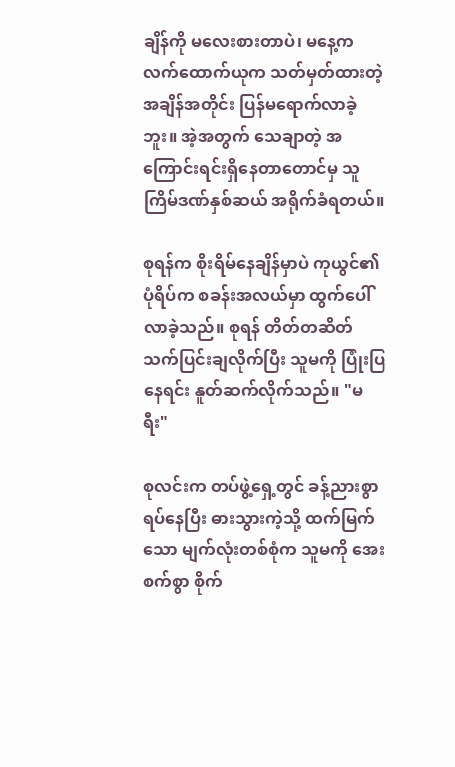ချိန်ကို မလေးစားတာပဲ၊ မနေ့က လက်ထောက်ယုက သတ်မှတ်ထားတဲ့ အချိန်အတိုင်း ပြန်မရောက်လာခဲ့ဘူး။ အဲ့အတွက် သေချာတဲ့ အကြောင်းရင်းရှိနေတာတောင်မှ သူ ကြိမ်ဒဏ်နှစ်ဆယ် အရိုက်ခံရတယ်။

စုရန်က စိုးရိမ်နေချိန်မှာပဲ ကုယွင်၏ပုံရိပ်က စခန်းအလယ်မှာ ထွက်ပေါ်လာခဲ့သည်။ စုရန် တိတ်တဆိတ် သက်ပြင်းချလိုက်ပြီး သူမကို ပြုံးပြနေရင်း နူတ်ဆက်လိုက်သည်။ "မရီး"

စုလင်းက တပ်ဖွဲ့ရှေ့တွင် ခန့်ညားစွာ ရပ်နေပြီး ဓားသွားကဲ့သို့ ထက်မြက်သော မျက်လုံးတစ်စုံက သူမကို အေးစက်စွာ စိုက်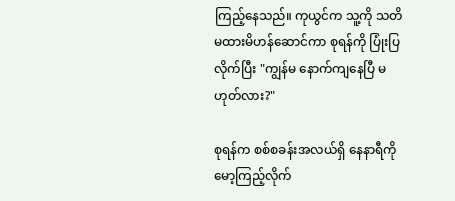ကြည့်နေသည်။ ကုယွင်က သူ့ကို သတိမထားမိဟန်ဆောင်ကာ စုရန်ကို ပြုံးပြလိုက်ပြီး "ကျွန်မ နောက်ကျနေပြီ မဟုတ်လား?"

စုရန်က စစ်စခန်းအလယ်ရှိ နေနာရီကို မော့ကြည့်လိုက်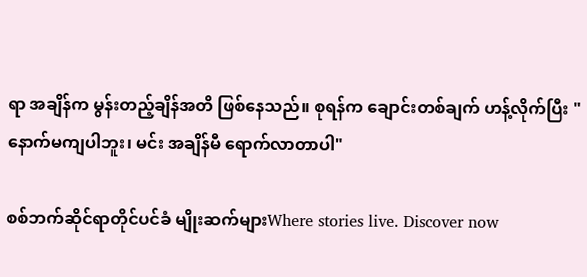ရာ အချိန်က မွန်းတည့်ချိန်အတိ ဖြစ်နေသည်။ စုရန်က ချောင်းတစ်ချက် ဟန့်လိုက်ပြီး "နောက်မကျပါဘူး၊ မင်း အချိန်မီ ရောက်လာတာပါ"

စစ်ဘက်ဆိုင်ရာတိုင်ပင်ခံ မျိုးဆက်များWhere stories live. Discover now